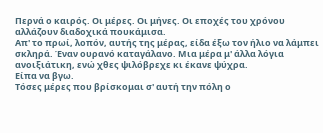Περνά ο καιρός. Οι μέρες. Οι μήνες. Οι εποχές του χρόνου αλλάζουν διαδοχικά πουκάμισα.
Απ' το πρωί, λοπόν, αυτής της μέρας, είδα έξω τον ήλιο να λάμπει σκληρά. Έναν ουρανό καταγάλανο. Μια μέρα μ' άλλα λόγια ανοιξιάτικη, ενώ χθες ψιλόβρεχε κι έκανε ψύχρα.
Είπα να βγω.
Τόσες μέρες που βρίσκομαι σ' αυτή την πόλη ο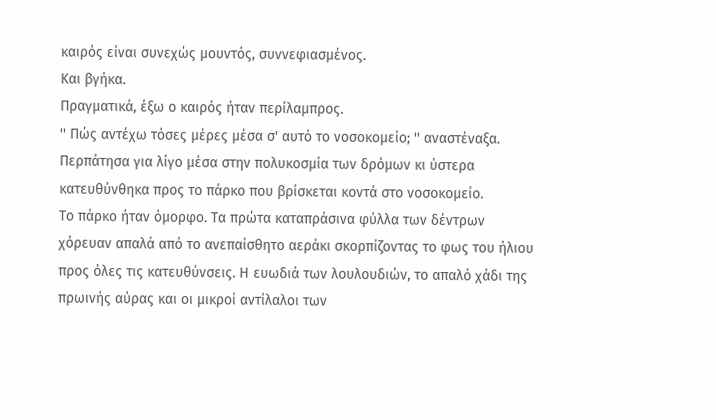καιρός είναι συνεχώς μουντός, συννεφιασμένος.
Και βγήκα.
Πραγματικά, έξω ο καιρός ήταν περίλαμπρος.
'' Πώς αντέχω τόσες μέρες μέσα σ' αυτό το νοσοκομείο; '' αναστέναξα.
Περπάτησα για λίγο μέσα στην πολυκοσμία των δρόμων κι ύστερα κατευθύνθηκα προς το πάρκο που βρίσκεται κοντά στο νοσοκομείο.
Το πάρκο ήταν όμορφο. Τα πρώτα καταπράσινα φύλλα των δέντρων χόρευαν απαλά από το ανεπαίσθητο αεράκι σκορπίζοντας το φως του ήλιου προς όλες τις κατευθύνσεις. Η ευωδιά των λουλουδιών, το απαλό χάδι της πρωινής αύρας και οι μικροί αντίλαλοι των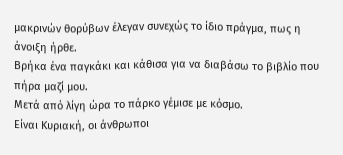μακρινών θορύβων έλεγαν συνεχώς το ίδιο πράγμα, πως η άνοιξη ήρθε.
Βρήκα ένα παγκάκι και κάθισα για να διαβάσω το βιβλίο που πήρα μαζί μου.
Μετά από λίγη ώρα το πάρκο γέμισε με κόσμο.
Είναι Κυριακή, οι άνθρωποι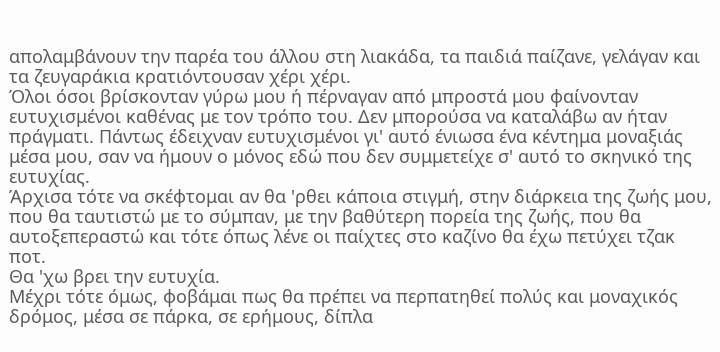απολαμβάνουν την παρέα του άλλου στη λιακάδα, τα παιδιά παίζανε, γελάγαν και τα ζευγαράκια κρατιόντουσαν χέρι χέρι.
Όλοι όσοι βρίσκονταν γύρω μου ή πέρναγαν από μπροστά μου φαίνονταν ευτυχισμένοι καθένας με τον τρόπο του. Δεν μπορούσα να καταλάβω αν ήταν πράγματι. Πάντως έδειχναν ευτυχισμένοι γι' αυτό ένιωσα ένα κέντημα μοναξιάς μέσα μου, σαν να ήμουν ο μόνος εδώ που δεν συμμετείχε σ' αυτό το σκηνικό της ευτυχίας.
Άρχισα τότε να σκέφτομαι αν θα 'ρθει κάποια στιγμή, στην διάρκεια της ζωής μου, που θα ταυτιστώ με το σύμπαν, με την βαθύτερη πορεία της ζωής, που θα αυτοξεπεραστώ και τότε όπως λένε οι παίχτες στο καζίνο θα έχω πετύχει τζακ ποτ.
Θα 'χω βρει την ευτυχία.
Μέχρι τότε όμως, φοβάμαι πως θα πρέπει να περπατηθεί πολύς και μοναχικός δρόμος, μέσα σε πάρκα, σε ερήμους, δίπλα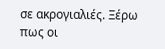σε ακρογιαλιές. Ξέρω πως οι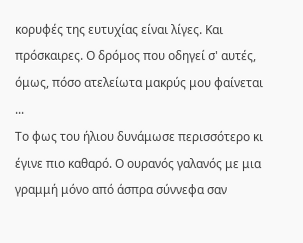κορυφές της ευτυχίας είναι λίγες. Και πρόσκαιρες. Ο δρόμος που οδηγεί σ' αυτές, όμως, πόσο ατελείωτα μακρύς μου φαίνεται ...
Το φως του ήλιου δυνάμωσε περισσότερο κι έγινε πιο καθαρό. Ο ουρανός γαλανός με μια γραμμή μόνο από άσπρα σύννεφα σαν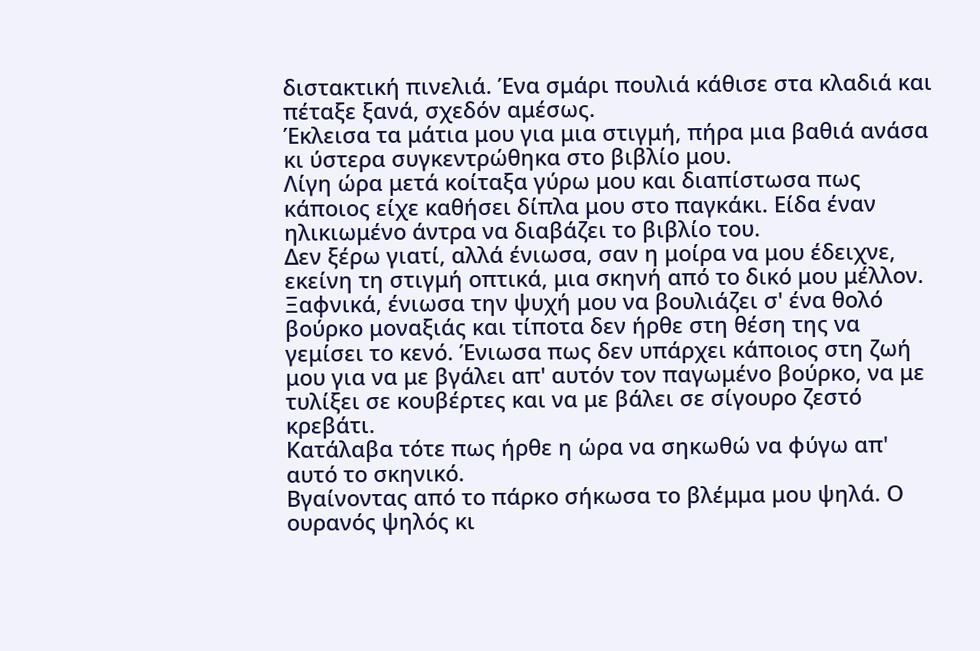διστακτική πινελιά. Ένα σμάρι πουλιά κάθισε στα κλαδιά και πέταξε ξανά, σχεδόν αμέσως.
Έκλεισα τα μάτια μου για μια στιγμή, πήρα μια βαθιά ανάσα κι ύστερα συγκεντρώθηκα στο βιβλίο μου.
Λίγη ώρα μετά κοίταξα γύρω μου και διαπίστωσα πως κάποιος είχε καθήσει δίπλα μου στο παγκάκι. Είδα έναν ηλικιωμένο άντρα να διαβάζει το βιβλίο του.
Δεν ξέρω γιατί, αλλά ένιωσα, σαν η μοίρα να μου έδειχνε, εκείνη τη στιγμή οπτικά, μια σκηνή από το δικό μου μέλλον. Ξαφνικά, ένιωσα την ψυχή μου να βουλιάζει σ' ένα θολό βούρκο μοναξιάς και τίποτα δεν ήρθε στη θέση της να γεμίσει το κενό. Ένιωσα πως δεν υπάρχει κάποιος στη ζωή μου για να με βγάλει απ' αυτόν τον παγωμένο βούρκο, να με τυλίξει σε κουβέρτες και να με βάλει σε σίγουρο ζεστό κρεβάτι.
Κατάλαβα τότε πως ήρθε η ώρα να σηκωθώ να φύγω απ' αυτό το σκηνικό.
Βγαίνοντας από το πάρκο σήκωσα το βλέμμα μου ψηλά. Ο ουρανός ψηλός κι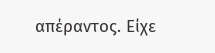απέραντος. Είχε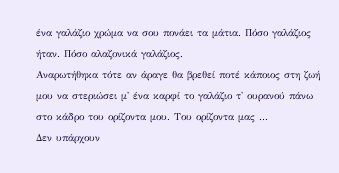ένα γαλάζιο χρώμα να σου πονάει τα μάτια. Πόσο γαλάζιος ήταν. Πόσο αλαζονικά γαλάζιος.
Αναρωτήθηκα τότε αν άραγε θα βρεθεί ποτέ κάποιος στη ζωή μου να στεριώσει μ' ένα καρφί το γαλάζιο τ' ουρανού πάνω στο κάδρο του ορίζοντα μου. Του ορίζοντα μας ...
Δεν υπάρχουν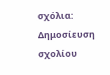σχόλια:
Δημοσίευση σχολίου